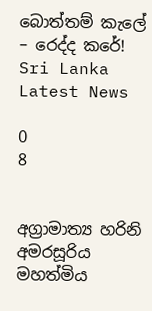බොත්තම් කැලේ – රෙද්ද කරේ! Sri Lanka Latest News

0
8


අග්‍රාමාත්‍ය හරිනි අමරසූරිය මහත්මිය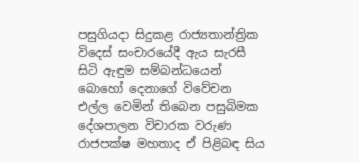පසුගියදා සිදුකළ රාජ්‍යතාන්ත්‍රික විදෙස් සංචාරයේදී ඇය සැරසී සිටි ඇඳුම සම්බන්ධයෙන් බොහෝ දෙනාගේ විවේචන එල්ල වෙමින් තිබෙන පසුබිමක දේශපාලන විචාරක වරුණ රාජපක්ෂ මහතාද ඒ පිළිබඳ සිය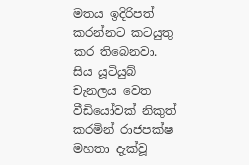මතය ඉදිරිපත් කරන්නට කටයුතු කර තිබෙනවා. සිය යූටියුබ් චැනලය වෙත වීඩියෝවක් නිකුත් කරමින් රාජපක්ෂ මහතා දැක්වූ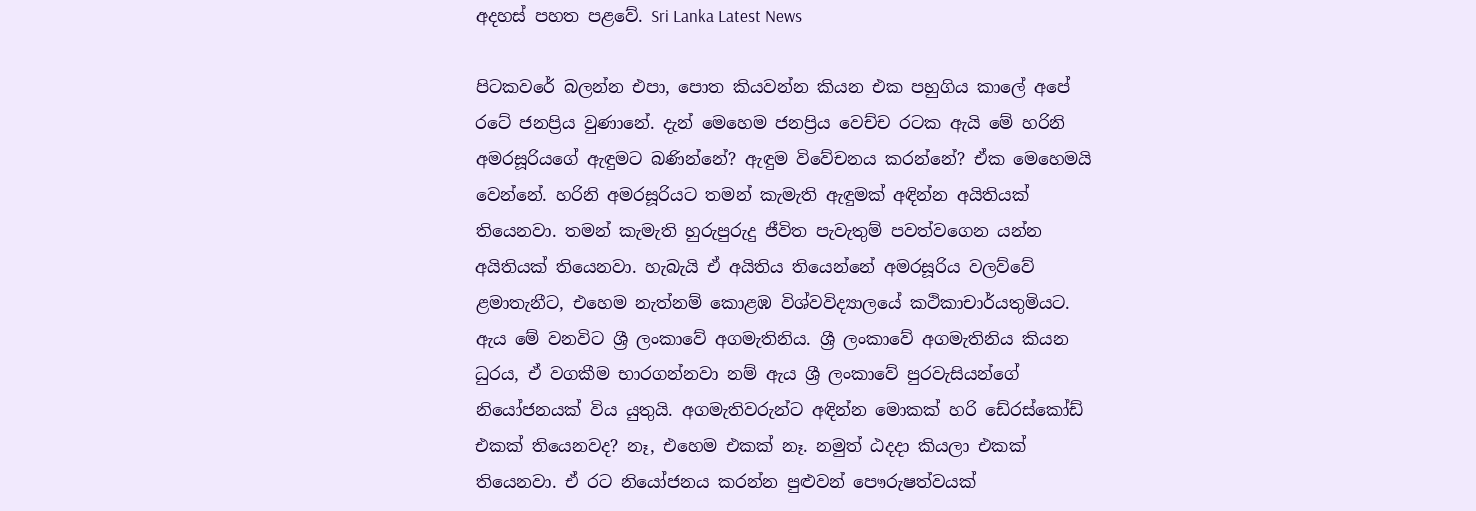අදහස් පහත පළවේ. Sri Lanka Latest News

පිටකවරේ බලන්න එපා, පොත කියවන්න කියන එක පහුගිය කාලේ අපේ රටේ ජනප්‍රිය වුණානේ. දැන් මෙහෙම ජනප්‍රිය වෙච්ච රටක ඇයි මේ හරිනි අමරසූරියගේ ඇඳුමට බණින්නේ? ඇඳුම විවේචනය කරන්නේ? ඒක මෙහෙමයි වෙන්නේ. හරිනි අමරසූරියට තමන් කැමැති ඇඳුමක් අඳින්න අයිතියක් තියෙනවා. තමන් කැමැති හුරුපුරුදු ජීවිත පැවැතුම් පවත්වගෙන යන්න අයිතියක් තියෙනවා. හැබැයි ඒ අයිතිය තියෙන්නේ අමරසූරිය වලව්වේ ළමාතැනීට, එහෙම නැත්නම් කොළඹ විශ්වවිද්‍යාලයේ කථිකාචාර්යතුමියට. ඇය මේ වනවිට ශ්‍රී ලංකාවේ අගමැතිනිය. ශ්‍රී ලංකාවේ අගමැතිනිය කියන ධුරය, ඒ වගකීම භාරගන්නවා නම් ඇය ශ්‍රී ලංකාවේ පුරවැසියන්ගේ නියෝජනයක් විය යුතුයි. අගමැතිවරුන්ට අඳින්න මොකක් හරි ඩේ‍රස්කෝඩ් එකක් තියෙනවද? නෑ, එහෙම එකක් නෑ. නමුත් ඨදදා කියලා එකක් තියෙනවා. ඒ රට නියෝජනය කරන්න පුළුවන් පෞරුෂත්වයක්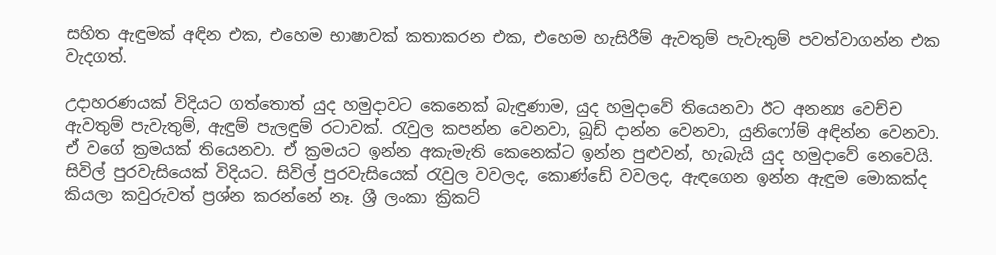සහිත ඇඳුමක් අඳින එක, එහෙම භාෂාවක් කතාකරන එක, එහෙම හැසිරීම් ඇවතුම් පැවැතුම් පවත්වාගන්න එක වැදගත්.

උදාහරණයක් විදියට ගත්තොත් යුද හමුදාවට කෙනෙක් බැඳුණාම, යුද හමුදාවේ තියෙනවා ඊට අනන්‍ය වෙච්ච ඇවතුම් පැවැතුම්, ඇඳුම් පැලඳුම් රටාවක්. රැවුල කපන්න වෙනවා, බූඩ් දාන්න වෙනවා, යුනිෆෝම් අඳින්න වෙනවා. ඒ වගේ ක්‍රමයක් තියෙනවා. ඒ ක්‍රමයට ඉන්න අකැමැති කෙනෙක්ට ඉන්න පුළුවන්, හැබැයි යුද හමුදාවේ නෙවෙයි. සිවිල් පුරවැසියෙක් විදියට. සිවිල් පුරවැසියෙක් රැවුල වවලද, කොණ්ඩේ වවලද, ඇඳගෙන ඉන්න ඇඳුම මොකක්ද කියලා කවුරුවත් ප්‍රශ්න කරන්නේ නෑ. ශ්‍රී ලංකා ක්‍රිකට්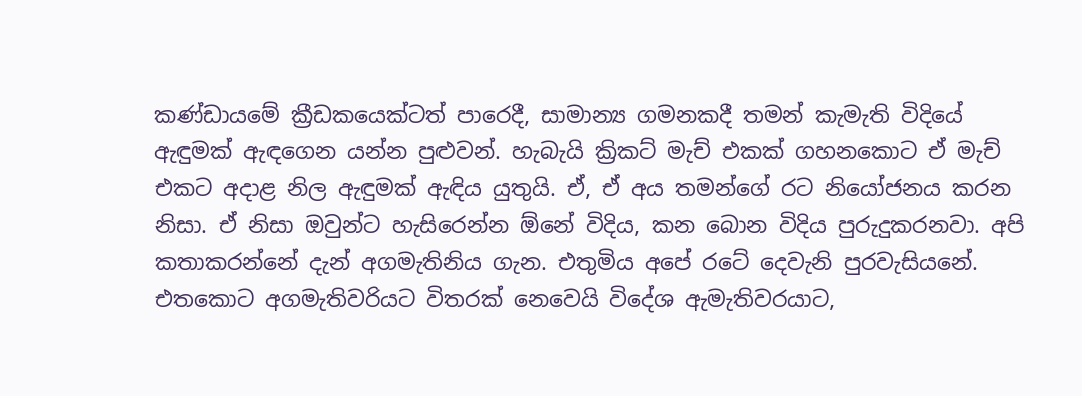කණ්ඩායමේ ක්‍රීඩකයෙක්ටත් පාරෙදී, සාමාන්‍ය ගමනකදී තමන් කැමැති විදියේ ඇඳුමක් ඇඳගෙන යන්න පුළුවන්. හැබැයි ක්‍රිකට් මැච් එකක් ගහනකොට ඒ මැච් එකට අදාළ නිල ඇඳුමක් ඇඳිය යුතුයි. ඒ, ඒ අය තමන්ගේ රට නියෝජනය කරන නිසා. ඒ නිසා ඔවුන්ට හැසිරෙන්න ඕනේ විදිය, කන බොන විදිය පුරුදුකරනවා. අපි කතාකරන්නේ දැන් අගමැතිනිය ගැන. එතුමිය අපේ රටේ දෙවැනි පුරවැසියනේ. එතකොට අගමැතිවරියට විතරක් නෙවෙයි විදේශ ඇමැතිවරයාට,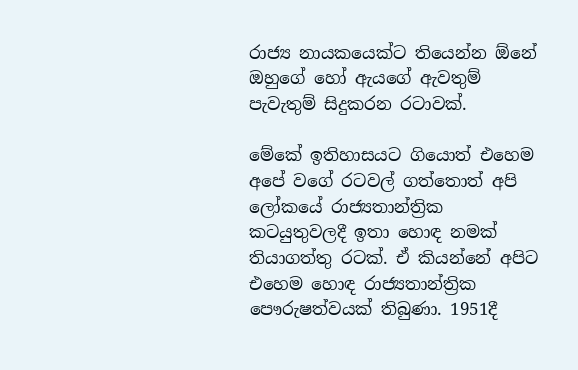රාජ්‍ය නායකයෙක්ට තියෙන්න ඕනේ ඔහුගේ හෝ ඇයගේ ඇවතුම් පැවැතුම් සිදුකරන රටාවක්.

මේකේ ඉතිහාසයට ගියොත් එහෙම අපේ වගේ රටවල් ගත්තොත් අපි ලෝකයේ රාජ්‍යතාන්ත්‍රික කටයුතුවලදී ඉතා හොඳ නමක් තියාගත්තු රටක්. ඒ කියන්නේ අපිට එහෙම හොඳ රාජ්‍යතාන්ත්‍රික පෞරුෂත්වයක් තිබුණා. 1951දී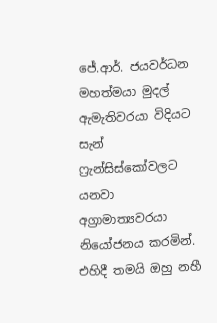ජේ.ආර්. ජයවර්ධන මහත්මයා මුදල් ඇමැතිවරයා විදියට සැන් ෆ්‍රැන්සිස්කෝවලට යනවා අග්‍රාමාත්‍යවරයා නියෝජනය කරමින්. එහිදී තමයි ඔහු නහී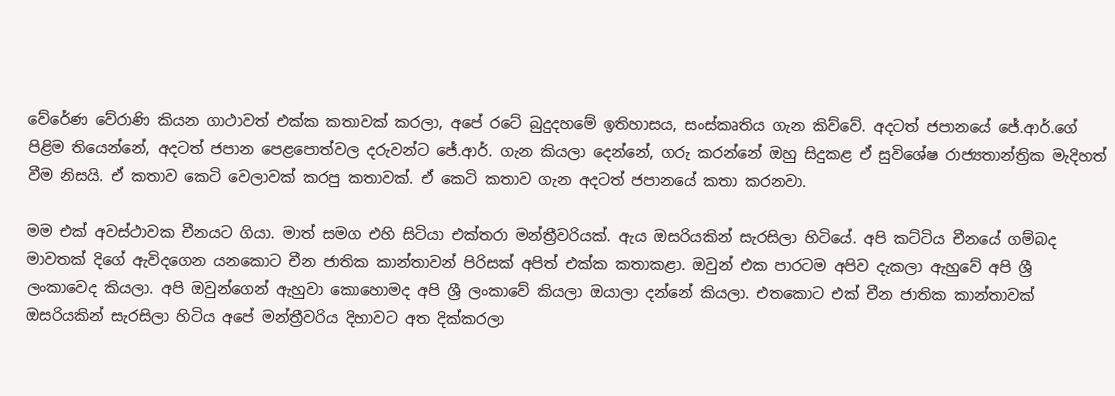වේරේණ වේරාණි කියන ගාථාවත් එක්ක කතාවක් කරලා, අපේ රටේ බුදුදහමේ ඉතිහාසය, සංස්කෘතිය ගැන කිව්වේ. අදටත් ජපානයේ ජේ.ආර්.ගේ පිළිම තියෙන්නේ, අදටත් ජපාන පෙළපොත්වල දරුවන්ට ජේ.ආර්. ගැන කියලා දෙන්නේ, ගරු කරන්නේ ඔහු සිදුකළ ඒ සුවිශේෂ රාජ්‍යතාන්ත්‍රික මැදිහත් වීම නිසයි. ඒ කතාව කෙටි වෙලාවක් කරපු කතාවක්. ඒ කෙටි කතාව ගැන අදටත් ජපානයේ කතා කරනවා.

මම එක් අවස්ථාවක චීනයට ගියා. මාත් සමග එහි සිටියා එක්තරා මන්ත්‍රීවරියක්. ඇය ඔසරියකින් සැරසිලා හිටියේ. අපි කට්ටිය චීනයේ ගම්බද මාවතක් දිගේ ඇවිදගෙන යනකොට චීන ජාතික කාන්තාවන් පිරිසක් අපිත් එක්ක කතාකළා. ඔවුන් එක පාරටම අපිව දැකලා ඇහුවේ අපි ශ්‍රී ලංකාවෙද කියලා. අපි ඔවුන්ගෙන් ඇහුවා කොහොමද අපි ශ්‍රී ලංකාවේ කියලා ඔයාලා දන්නේ කියලා. එතකොට එක් චීන ජාතික කාන්තාවක් ඔසරියකින් සැරසිලා හිටිය අපේ මන්ත්‍රීවරිය දිහාවට අත දික්කරලා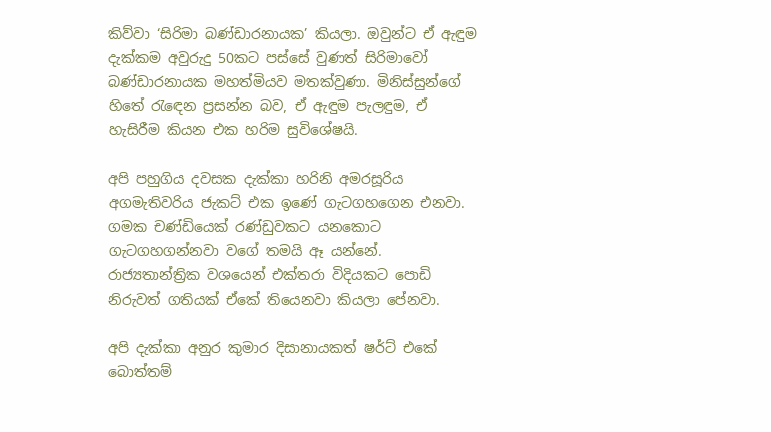කිව්වා ‘සිරිමා බණ්ඩාරනායක’ කියලා. ඔවුන්ට ඒ ඇඳුම දැක්කම අවුරුදු 50කට පස්සේ වුණත් සිරිමාවෝ බණ්ඩාරනායක මහත්මියව මතක්වුණා. මිනිස්සුන්ගේ හිතේ රැඳෙන ප්‍රසන්න බව, ඒ ඇඳුම පැලඳුම, ඒ හැසිරීම කියන එක හරිම සුවිශේෂයි.

අපි පහුගිය දවසක දැක්කා හරිනි අමරසූරිය අගමැතිවරිය ජැකට් එක ඉණේ ගැටගහගෙන එනවා. ගමක චණ්ඩියෙක් රණ්ඩුවකට යනකොට ගැටගහගන්නවා වගේ තමයි ඈ යන්නේ. රාජ්‍යතාන්ත්‍රික වශයෙන් එක්තරා විදියකට පොඩි නිරුවත් ගතියක් ඒකේ තියෙනවා කියලා පේනවා.

අපි දැක්කා අනුර කුමාර දිසානායකත් ෂර්ට් එකේ බොත්තම්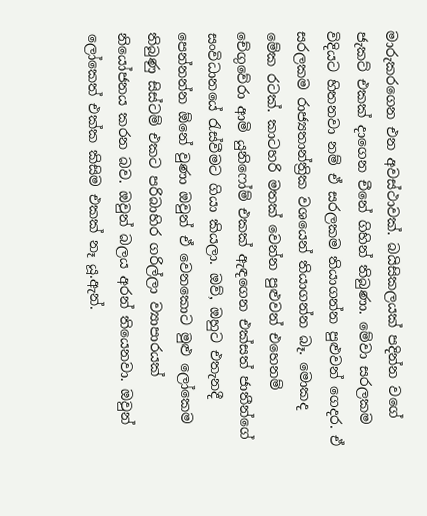මාරුකරගෙන එන අවස්ථාවක්. බයිසිකලයක් පදින්න වගේ ජැකට් එකක් දාගෙන චීනේ ගිහින් තිබුණා. මේවා සරලකම විදියට හිතනවා නම් ඒ සරලකම තියාගන්න පුළුවන් ගෙදර. ඒ සරලකම රාජ්‍යතාන්ත්‍රික වශයෙන් තියාගන්න බෑ. මොකද මේක රටක්. කාටහරි මතක් වෙන්න පුළුවන් එහෙනම් චේගුවේරා ආමි යුනිෆෝම් එකක් ඇඳගෙන එක්සත් ජාතීන්ගේ සංවිධානයේ රැස්වීමට ගියා කියලා. ඔව්, ඔහුට එතැනදී පෙන්නන්න ඕනේ වුණා ඔවුන් ඒ වෙනකොට මුළු ලෝකෙම තිබුණු සිස්ටම් එකට පරිබාහිර ගරිල්ලා ව්‍යාපාරයක් නියෝජනය කරන බව. ඔවුන් බලය අරන් තියෙනවා. ඔවුන් ලෝකෙත් එක්ක කිසිම එකක් නෑ යූ.ඇන්.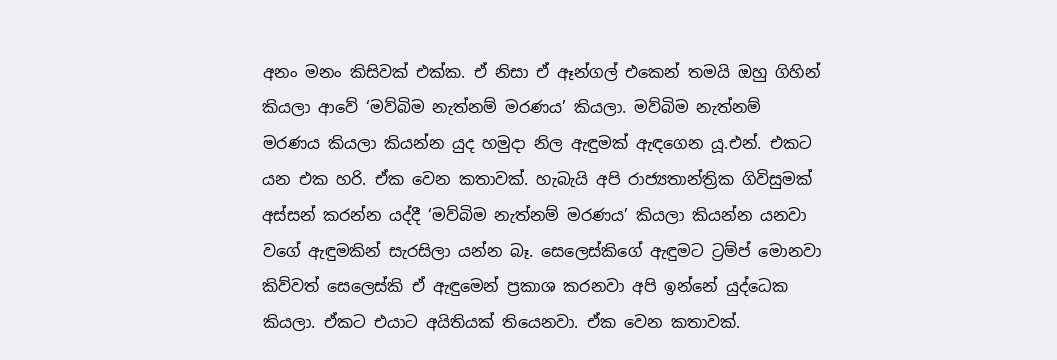අනං මනං කිසිවක් එක්ක. ඒ නිසා ඒ ඈන්ගල් එකෙන් තමයි ඔහු ගිහින් කියලා ආවේ ‘මව්බිම නැත්නම් මරණය’ කියලා. මව්බිම නැත්නම් මරණය කියලා කියන්න යුද හමුදා නිල ඇඳුමක් ඇඳගෙන යූ.එන්. එකට යන එක හරි. ඒක වෙන කතාවක්. හැබැයි අපි රාජ්‍යතාන්ත්‍රික ගිවිසුමක් අස්සන් කරන්න යද්දී ‘මව්බිම නැත්නම් මරණය’ කියලා කියන්න යනවා වගේ ඇඳුමකින් සැරසිලා යන්න බෑ. සෙලෙස්කිගේ ඇඳුමට ට්‍රම්ප් මොනවා කිව්වත් සෙලෙස්කි ඒ ඇඳුමෙන් ප්‍රකාශ කරනවා අපි ඉන්නේ යුද්ධෙක කියලා. ඒකට එයාට අයිතියක් තියෙනවා. ඒක වෙන කතාවක්.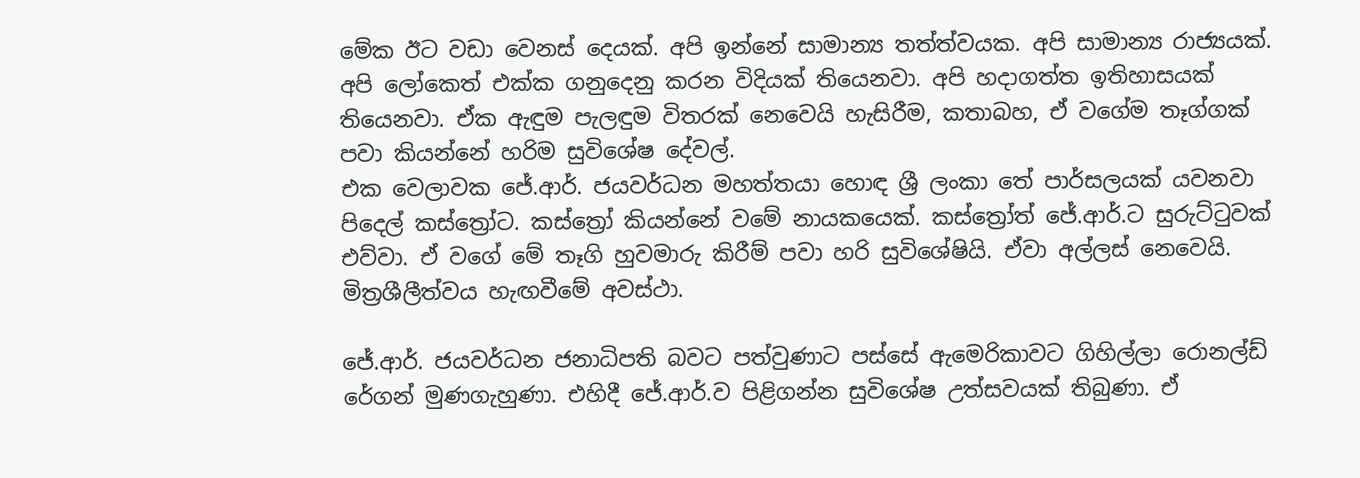මේක ඊට වඩා වෙනස් දෙයක්. අපි ඉන්නේ සාමාන්‍ය තත්ත්වයක. අපි සාමාන්‍ය රාජ්‍යයක්. අපි ලෝකෙත් එක්ක ගනුදෙනු කරන විදියක් තියෙනවා. අපි හදාගත්ත ඉතිහාසයක් තියෙනවා. ඒක ඇඳුම පැලඳුම විතරක් නෙවෙයි හැසිරීම, කතාබහ, ඒ වගේම තෑග්ගක් පවා කියන්නේ හරිම සුවිශේෂ දේවල්.
එක වෙලාවක ජේ.ආර්. ජයවර්ධන මහත්තයා හොඳ ශ්‍රී ලංකා තේ පාර්සලයක් යවනවා පිදෙල් කස්ත්‍රෝට. කස්ත්‍රෝ කියන්නේ වමේ නායකයෙක්. කස්ත්‍රෝත් ජේ.ආර්.ට සුරුට්ටුවක් එව්වා. ඒ වගේ මේ තෑගි හුවමාරු කිරීම් පවා හරි සුවිශේෂියි. ඒවා අල්ලස් නෙවෙයි. මිත්‍රශීලීත්වය හැඟවීමේ අවස්ථා.

ජේ.ආර්. ජයවර්ධන ජනාධිපති බවට පත්වුණාට පස්සේ ඇමෙරිකාවට ගිහිල්ලා රොනල්ඩ් රේගන් මුණගැහුණා. එහිදී ජේ.ආර්.ව පිළිගන්න සුවිශේෂ උත්සවයක් තිබුණා. ඒ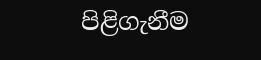පිළිගැනීම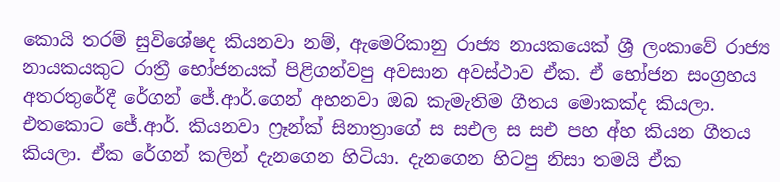කොයි තරම් සුවිශේෂද කියනවා නම්, ඇමෙරිකානු රාජ්‍ය නායකයෙක් ශ්‍රී ලංකාවේ රාජ්‍ය නායකයකුට රාත්‍රී භෝජනයක් පිළිගන්වපු අවසාන අවස්ථාව ඒක. ඒ භෝජන සංග්‍රහය අතරතුරේදී රේගන් ජේ.ආර්.ගෙන් අහනවා ඔබ කැමැතිම ගීතය මොකක්ද කියලා. එතකොට ජේ.ආර්. කියනවා ෆ්‍රෑන්ක් සිනාත්‍රාගේ ස සඑල ස සඑ පහ අ්හ කියන ගීතය කියලා. ඒක රේගන් කලින් දැනගෙන හිටියා. දැනගෙන හිටපු නිසා තමයි ඒක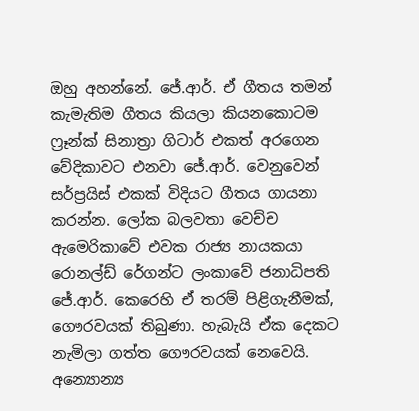ඔහු අහන්නේ. ජේ.ආර්. ඒ ගීතය තමන් කැමැතිම ගීතය කියලා කියනකොටම ෆ්‍රෑන්ක් සිනාත්‍රා ගිටාර් එකත් අරගෙන වේදිකාවට එනවා ජේ.ආර්. වෙනුවෙන් සර්ප්‍රයිස් එකක් විදියට ගීතය ගායනා කරන්න. ලෝක බලවතා වෙච්ච ඇමෙරිකාවේ එවක රාජ්‍ය නායකයා රොනල්ඩ් රේගන්ට ලංකාවේ ජනාධිපති ජේ.ආර්. කෙරෙහි ඒ තරම් පිළිගැනීමක්, ගෞරවයක් තිබුණා. හැබැයි ඒක දෙකට නැමිලා ගත්ත ගෞරවයක් නෙවෙයි. අන්‍යොන්‍ය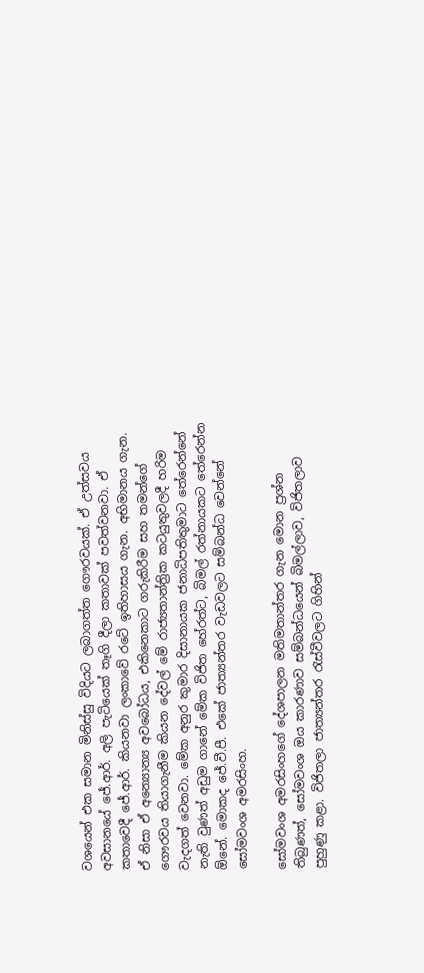වශයෙන් එක සමාන මිනිස්සු විදියට ලබාගත්ත ගෞරවයක්. ඒ උත්සවය අවසානයේ ජේ.ආර්. අලි පැටියෙක් තෑගි දීලා කතාවක් පවත්වනවා. ඒ කතාවෙදී ජේ.ආර්. කියනවා ලංකාවේ රටේ ඉතිහාසය ගැන. අභිමානය ගැන. ඒ නිසා ඒ අන්‍යොන්‍ය අවබෝධය, එකිනෙකාට ගරුකිරීම සහ තමන්ගේ ගෞරවය තියාගැනීම කියන දේවල් මේ රාජ්‍යතාන්ත්‍රික කටයුතුවලදී හරිම වැදගත් වෙනවා. මේක අනුර කුමාර දිසානායක ජනාධිපතිතුමාට තේරෙන්නේ නැති වුණත් අඩුම ගානේ මේක විජිත හේරත්ට, බිමල් රත්නායකට තේරෙන්න ඕනේ. මොකද ජේ.වී.පී. එකේ ජාත්‍යන්තර වැඩවලට සම්බන්ධ වෙන්නේ සෝමවංශ අමරසිංහ.

සෝමවංශ අමරසිංහගේ දේශපාලන මතිමතාන්තර ගැන මොන ප්‍රශ්න තිබුණත්, සෝමවංශ ඔය කාරණාව සම්බන්ධයෙන් බිමල්ලාව, විජිතලාව පුහුණු කළා. විජිතලා ජාත්‍යන්තර රැස්වීවලට ගිහින්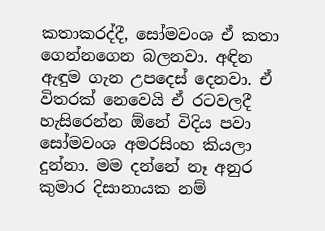කතාකරද්දී, සෝමවංශ ඒ කතා ගෙන්නගෙන බලනවා. අඳින ඇඳුම ගැන උපදෙස් දෙනවා. ඒ විතරක් නෙවෙයි ඒ රටවලදී හැසිරෙන්න ඕනේ විදිය පවා සෝමවංශ අමරසිංහ කියලා දුන්නා. මම දන්නේ නෑ අනුර කුමාර දිසානායක නම්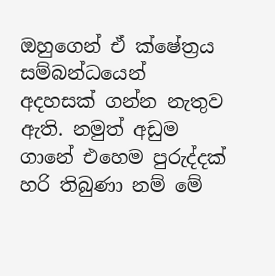ඔහුගෙන් ඒ ක්ෂේත්‍රය සම්බන්ධයෙන් අදහසක් ගන්න නැතුව ඇති. නමුත් අඩුම ගානේ එහෙම පුරුද්දක් හරි තිබුණා නම් මේ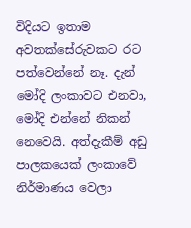විදියට ඉතාම අවතක්සේරුවකට රට පත්වෙන්නේ නෑ. දැන් මෝදි ලංකාවට එනවා, මෝදි එන්නේ නිකන් නෙවෙයි. අත්දැකීම් අඩු පාලකයෙක් ලංකාවේ නිර්මාණය වෙලා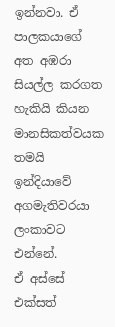ඉන්නවා. ඒ පාලකයාගේ අත අඹරා සියල්ල කරගත හැකියි කියන මානසිකත්වයක තමයි ඉන්දියාවේ අගමැතිවරයා ලංකාවට එන්නේ.
ඒ අස්සේ එක්සත්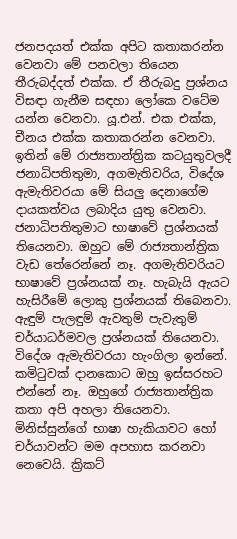ජනපදයත් එක්ක අපිට කතාකරන්න වෙනවා මේ පනවලා තියෙන තීරුබද්දත් එක්ක. ඒ තීරුබදු ප්‍රශ්නය විසඳා ගැනීම සඳහා ලෝකෙ වටේම යන්න වෙනවා. යූ.එන්. එක එක්ක, චීනය එක්ක කතාකරන්න වෙනවා. ඉතින් මේ රාජ්‍යතාන්ත්‍රික කටයුතුවලදී ජනාධිපතිතුමා, අගමැතිවරිය, විදේශ ඇමැතිවරයා මේ සියලු දෙනාගේම දායකත්වය ලබාදිය යුතු වෙනවා. ජනාධිපතිතුමාට භාෂාවේ ප්‍රශ්නයක් තියෙනවා. ඔහුට මේ රාජ්‍යතාන්ත්‍රික වැඩ තේරෙන්නේ නෑ. අගමැතිවරියට භාෂාවේ ප්‍රශ්නයක් නෑ. හැබැයි ඇයට හැසිරීමේ ලොකු ප්‍රශ්නයක් තිබෙනවා. ඇඳුම් පැලඳුම් ඇවතුම් පැවැතුම් චර්යාධර්මවල ප්‍රශ්නයක් තියෙනවා. විදේශ ඇමැතිවරයා හැංගිලා ඉන්නේ. කමිටුවක් දානකොට ඔහු ඉස්සරහට එන්නේ නෑ. ඔහුගේ රාජ්‍යතාන්ත්‍රික කතා අපි අහලා තියෙනවා. මිනිස්සුන්ගේ භාෂා හැකියාවට හෝ චර්යාවන්ට මම අපහාස කරනවා නෙවෙයි. ක්‍රිකට්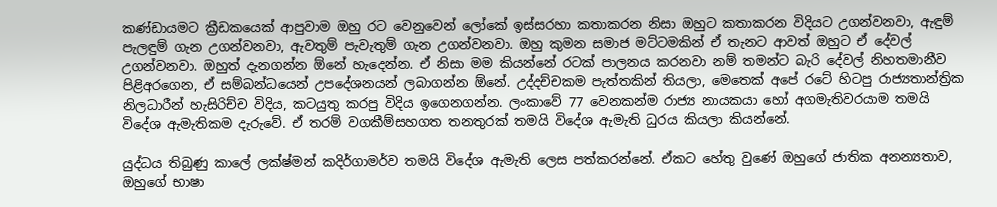කණ්ඩායමට ක්‍රීඩකයෙක් ආපුවාම ඔහු රට වෙනුවෙන් ලෝකේ ඉස්සරහා කතාකරන නිසා ඔහුට කතාකරන විදියට උගන්වනවා, ඇඳුම් පැලඳුම් ගැන උගන්වනවා, ඇවතුම් පැවැතුම් ගැන උගන්වනවා. ඔහු කුමන සමාජ මට්ටමකින් ඒ තැනට ආවත් ඔහුට ඒ දේවල් උගන්වනවා. ඔහුත් දැනගන්න ඕනේ හැදෙන්න. ඒ නිසා මම කියන්නේ රටක් පාලනය කරනවා නම් තමන්ට බැරි දේවල් නිහතමානීව පිළිඅරගෙන, ඒ සම්බන්ධයෙන් උපදේශනයන් ලබාගන්න ඕනේ. උද්දච්චකම පැත්තකින් තියලා, මෙතෙක් අපේ රටේ හිටපු රාජ්‍යතාන්ත්‍රික නිලධාරීන් හැසිරිච්ච විදිය, කටයුතු කරපු විදිය ඉගෙනගන්න. ලංකාවේ 77 වෙනකන්ම රාජ්‍ය නායකයා හෝ අගමැතිවරයාම තමයි විදේශ ඇමැතිකම දැරුවේ. ඒ තරම් වගකීම්සහගත තනතුරක් තමයි විදේශ ඇමැති ධුරය කියලා කියන්නේ.

යුද්ධය තිබුණු කාලේ ලක්ෂ්මන් කදිර්ගාමර්ව තමයි විදේශ ඇමැති ලෙස පත්කරන්නේ. ඒකට හේතු වුණේ ඔහුගේ ජාතික අනන්‍යතාව, ඔහුගේ භාෂා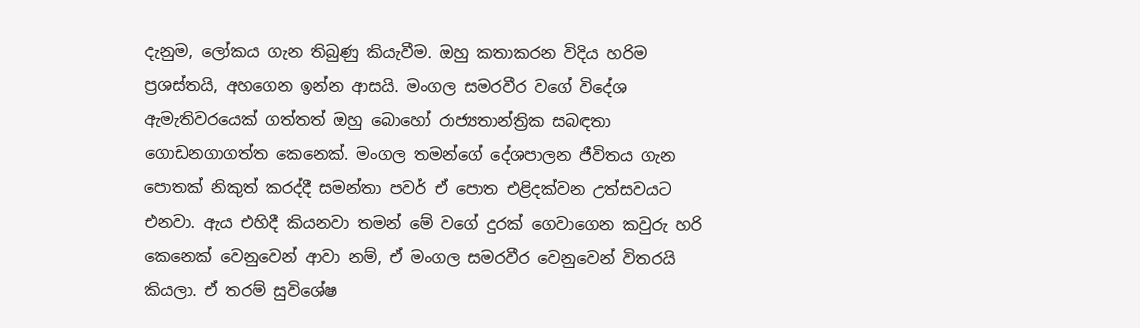දැනුම, ලෝකය ගැන තිබුණු කියැවීම. ඔහු කතාකරන විදිය හරිම ප්‍රශස්තයි, අහගෙන ඉන්න ආසයි. මංගල සමරවීර වගේ විදේශ ඇමැතිවරයෙක් ගත්තත් ඔහු බොහෝ රාජ්‍යතාන්ත්‍රික සබඳතා ගොඩනගාගත්ත කෙනෙක්. මංගල තමන්ගේ දේශපාලන ජීවිතය ගැන පොතක් නිකුත් කරද්දී සමන්තා පවර් ඒ පොත එළිදක්වන උත්සවයට එනවා. ඇය එහිදී කියනවා තමන් මේ වගේ දුරක් ගෙවාගෙන කවුරු හරි කෙනෙක් වෙනුවෙන් ආවා නම්, ඒ මංගල සමරවීර වෙනුවෙන් විතරයි කියලා. ඒ තරම් සුවිශේෂ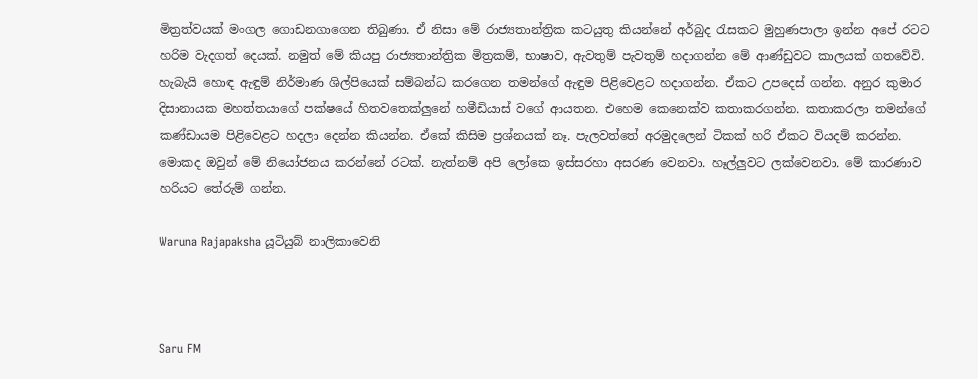මිත්‍රත්වයක් මංගල ගොඩනගාගෙන තිබුණා. ඒ නිසා මේ රාජ්‍යතාන්ත්‍රික කටයුතු කියන්නේ අර්බුද රැසකට මුහුණපාලා ඉන්න අපේ රටට හරිම වැදගත් දෙයක්. නමුත් මේ කියපු රාජ්‍යතාන්ත්‍රික මිත්‍රකම්, භාෂාව, ඇවතුම් පැවතුම් හදාගන්න මේ ආණ්ඩුවට කාලයක් ගතවේවි. හැබැයි හොඳ ඇඳුම් නිර්මාණ ශිල්පියෙක් සම්බන්ධ කරගෙන තමන්ගේ ඇඳුම පිළිවෙළට හදාගන්න. ඒකට උපදෙස් ගන්න. අනුර කුමාර දිසානායක මහත්තයාගේ පක්ෂයේ හිතවතෙක්ලුනේ හමීඩියාස් වගේ ආයතන. එහෙම කෙනෙක්ව කතාකරගන්න. කතාකරලා තමන්ගේ කණ්ඩායම පිළිවෙළට හදලා දෙන්න කියන්න. ඒකේ කිසිම ප්‍රශ්නයක් නෑ. පැලවත්තේ අරමුදලෙන් ටිකක් හරි ඒකට වියදම් කරන්න. මොකද ඔවුන් මේ නියෝජනය කරන්නේ රටක්. නැත්නම් අපි ලෝකෙ ඉස්සරහා අසරණ වෙනවා. හෑල්ලුවට ලක්වෙනවා. මේ කාරණාව හරියට තේරුම් ගන්න.

Waruna Rajapaksha යූටියුබ් නාලිකාවෙනි



Saru FM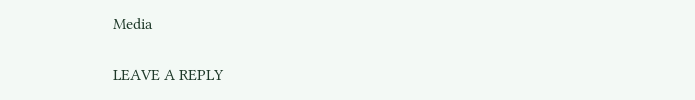Media

LEAVE A REPLY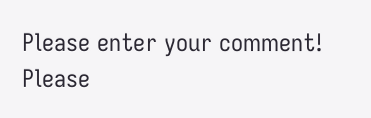Please enter your comment!
Please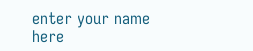enter your name here